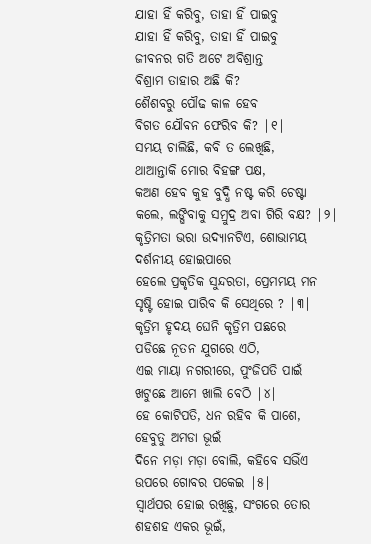ଯାହା ହିଁ କରିବୁ, ତାହା ହିଁ ପାଇବୁ
ଯାହା ହିଁ କରିବୁ, ତାହା ହିଁ ପାଇବୁ
ଜୀବନର ଗତି ଅଟେ ଅବିଶ୍ରାନ୍ତ
ବିଶ୍ରାମ ତାହାର ଅଛି କି?
ଶୈଶବରୁ ପୌଢ କାଳ ହେବ
ବିଗତ ଯୌବନ ଫେରିବ କି? |୧|
ସମୟ ଚାଲିଛି, କବି ତ ଲେଖିଛି,
ଥାଆନ୍ତାକି ମୋର ବିହଙ୍ଗ ପକ୍ଷ,
କଅଣ ହେବ କୁହ ବୁଦ୍ଧି ନଷ୍ଟ କରି ଚେଷ୍ଟା
କଲେ, ଲଙ୍ଘିବାକୁ ସମ୍ରୁଦ୍ର ଅବା ଗିରି ବକ୍ଷ? |୨|
କୃତ୍ରିମତା ଭରା ଉଦ୍ୟାନଟିଏ, ଶୋଭାମୟ
ଦର୍ଶନୀୟ ହୋଇପାରେ
ହେଲେ ପ୍ରକୃତିକ ସୁନ୍ଦରତା, ପ୍ରେମମୟ ମନ
ସୃଷ୍ଟି ହୋଇ ପାରିବ କି ସେଥିରେ ? |୩|
କୃତ୍ରିମ ହୃଦୟ ଘେନି କୃତ୍ରିମ ପଛରେ
ପଡିଛେ ନୂତନ ଯୁଗରେ ଏଠି,
ଏଇ ମାୟା ନଗରୀରେ, ପୁଂଜିପତି ପାଇଁ
ଖଟୁଛେ ଆମେ ଖାଲି ବେଠି |୪|
ହେ କୋଟିପତି, ଧନ ରହିବ କି ପାଶେ,
ହେବୁତୁ ଅମଡା ଭୂଇଁ
ଦିନେ ମଡ଼ା ମଡ଼ା ବୋଲି, କହିବେ ସଭିଁଏ
ଉପରେ ଗୋବର ପକେଇ |୫|
ସ୍ୱାର୍ଥପର ହୋଇ ରଖିଛୁ, ସଂଗରେ ତୋର
ଶହଶହ ଏକର ଭୂଇଁ,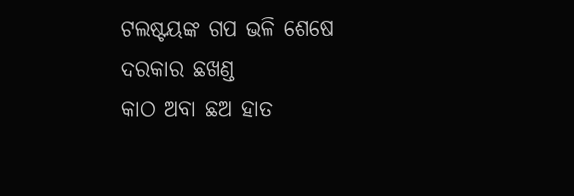ଟଲଷ୍ଟୟଙ୍କ ଗପ ଭଳି ଶେଷେ ଦରକାର ଛଖଣ୍ଡ
କାଠ ଅବା ଛଅ ହାତ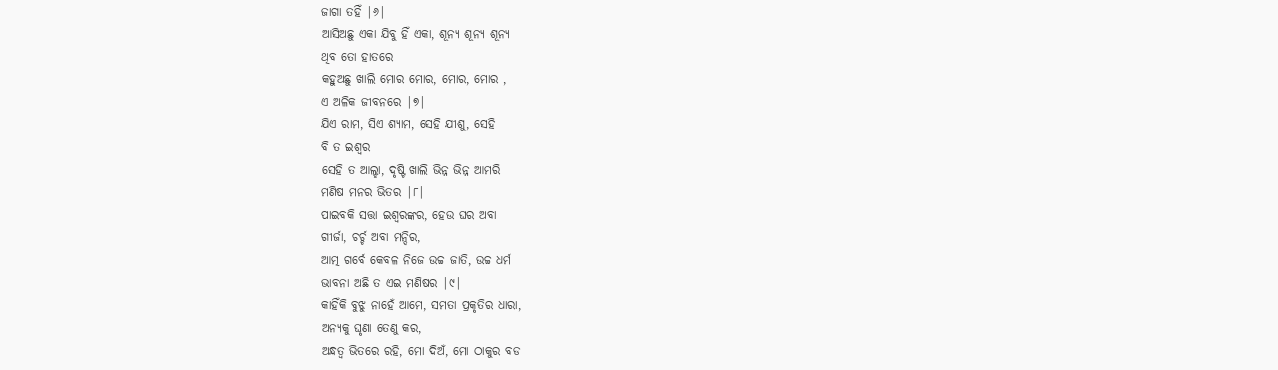ଜାଗା ତହିଁ |୬|
ଆସିଅଛୁ ଏକା ଯିବୁ ହିଁ ଏକା, ଶୂନ୍ୟ ଶୂନ୍ୟ ଶୂନ୍ୟ
ଥିବ ତୋ ହାତରେ
କହୁଅଛୁ ଖାଲି ମୋର ମୋର, ମୋର, ମୋର ,
ଏ ଅଳିକ ଜୀବନରେ |୭|
ଯିଏ ରାମ, ସିଏ ଶ୍ୟାମ, ସେହି ଯୀଶୁ, ସେହି
ବି ତ ଇଶ୍ୱର
ସେହି ତ ଆଲ୍ହା, ଦୃଷ୍ଟି ଖାଲି ଭିନ୍ନ ଭିନ୍ନ ଆମରି
ମଣିଷ ମନର ଭିତର |୮|
ପାଇବକି ସତ୍ତା ଇଶ୍ୱରଙ୍କର, ହେଉ ଘର ଅବା
ଗୀର୍ଜା, ଚର୍ଚ୍ଚ ଅବା ମନ୍ଦିର,
ଆତ୍ମ ଗର୍ବେ କେବଳ ନିଜେ ଉଚ୍ଚ ଜାତି, ଉଚ୍ଚ ଧର୍ମ
ଭାବନା ଅଛି ତ ଏଇ ମଣିଷର |୯|
କାହିଁକି ବୁଝୁ ନାହେଁ ଆମେ, ସମତା ପ୍ରକୃତିର ଧାରା,
ଅନ୍ୟକୁ ଘୃଣା ତେଣୁ କର,
ଅନ୍ଧତ୍ୱ ଭିତରେ ରହି, ମୋ ଦିଅଁ, ମୋ ଠାକୁର ବଡ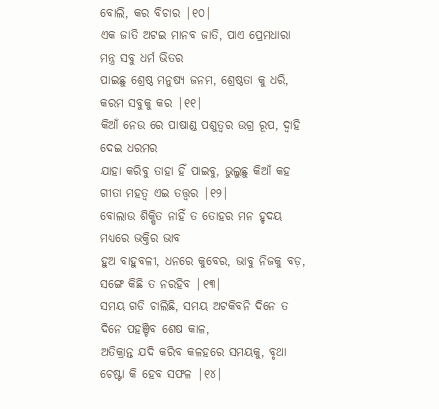ବୋଲି, କର ବିଚାର |୧୦|
ଏକ ଜାତି ଅଟଇ ମାନବ ଜାତି, ପାଏ ପ୍ରେମଧାରା
ମନ୍ତ୍ର ସବୁ ଧର୍ମ ଭିତର
ପାଇଛୁ ଶ୍ରେଷ୍ଠ ମନୁଷ୍ୟ ଜନମ, ଶ୍ରେଷ୍ଠତା କୁ ଧରି,
କରମ ସବୁକୁ କର |୧୧|
କିଆଁ ନେଉ ରେ ପାଷାଣ୍ଡ ପଶୁତ୍ୱର ଉଗ୍ର ରୂପ, ଦ୍ୱାହି
ଦେଇ ଧରମର
ଯାହା କରିବୁ ତାହା ହିଁ ପାଇବୁ, ଭୁଲୁଛୁ କିଆଁ କହ
ଗୀତା ମହତ୍ୱ ଏଇ ତତ୍ତ୍ୱର |୧୨|
ବୋଲାଉ ଶିକ୍ଷିତ ନାହିଁ ତ ତୋହର ମନ ହୃଦୟ
ମଧ୍ୟରେ ଭକ୍ତିର ଭାବ
ହୁଅ ବାହୁବଳୀ, ଧନରେ କୁବେର, ଭାବୁ ନିଜକୁ ବଡ଼,
ସଙ୍ଗେ କିଛି ତ ନରହିବ |୧୩|
ସମୟ ଗଡି ଚାଲିଛି, ସମୟ ଅଟକିବନି ଦିନେ ତ
ଦିନେ ପହଞ୍ଚିବ ଶେଷ କାଳ,
ଅତିକ୍ରାନ୍ତ ଯଦି କରିବ କଳହରେ ସମୟକୁ, ବୃଥା
ଚେଷ୍ଟା କି ହେବ ସଫଳ |୧୪|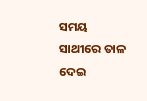ସମୟ ସାଥୀରେ ତାଳ ଦେଇ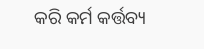କରି କର୍ମ କର୍ତ୍ତବ୍ୟ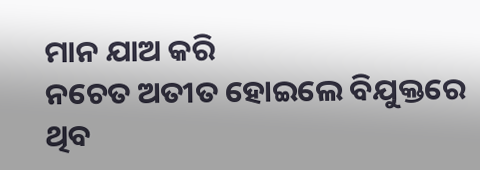ମାନ ଯାଅ କରି
ନଚେତ ଅତୀତ ହୋଇଲେ ବିଯୁକ୍ତରେ ଥିବ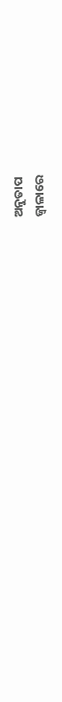ଅନୁତାପ
ଜ୍ୱାଳାରେ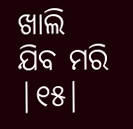ଖାଲି ଯିବ ମରି |୧୫|